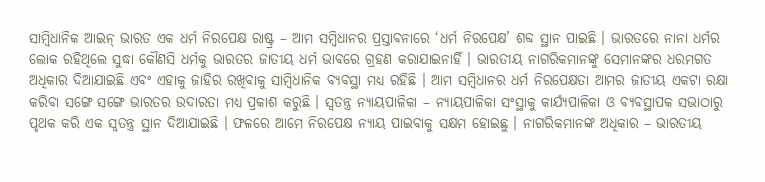ସାମ୍ବିଧାନିକ ଆଇନ୍ ଭାରତ ଏକ ଧର୍ମ ନିରପେକ୍ଷ ରାଷ୍ଟ୍ର – ଆମ ସମ୍ବିଧାନର ପ୍ରସ୍ତାବନାରେ ‘ଧର୍ମ ନିରପେକ୍ଷ’ ଶବ୍ଦ ସ୍ଥାନ ପାଇଛି । ଭାରତରେ ନାନା ଧର୍ମର ଲୋକ ରହିଥିଲେ ସୁଦ୍ଧା କୌଣସି ଧର୍ମକୁ ଭାରତର ଜାତୀୟ ଧର୍ମ ଭାବରେ ଗ୍ରହଣ କରାଯାଇନାହିଁ । ଭାରତୀୟ ନାଗରିକମାନଙ୍କୁ ସେମାନଙ୍କର ଧରମଗତ ଅଧିକାର ଦିଆଯାଇଛି ଏବଂ ଏହାକୁ ଜାହିର ରଖିବାକୁ ସାମ୍ବିଧାନିକ ବ୍ୟବସ୍ଥା ମଧ୍ୟ ରହିଛି । ଆମ ସମ୍ବିଧାନର ଧର୍ମ ନିରପେକ୍ଷତା ଆମର ଜାତୀୟ ଏକଟା ରକ୍ଷା କରିବା ସଙ୍ଗେ ସଙ୍ଗେ ଭାରତର ଉଦାରତା ମଧ୍ୟ ପ୍ରକାଶ କରୁଛି । ସ୍ଵତନ୍ତ୍ର ନ୍ୟାୟପାଳିକା – ନ୍ୟାୟପାଳିକା ସଂସ୍ଥାକୁ କାର୍ଯ୍ୟପାଳିକା ଓ ବ୍ୟବସ୍ଥାପକ ସଭାଠାରୁ ପୃଥକ କରି ଏକ ସ୍ଵତନ୍ତ୍ର ସ୍ଥାନ ଦିଆଯାଇଛି । ଫଳରେ ଆମେ ନିରପେକ୍ଷ ନ୍ୟାୟ ପାଇବାକୁ ସକ୍ଷମ ହୋଇଛୁ । ନାଗରିକମାନଙ୍କ ଅଧିକାର – ଭାରତୀୟ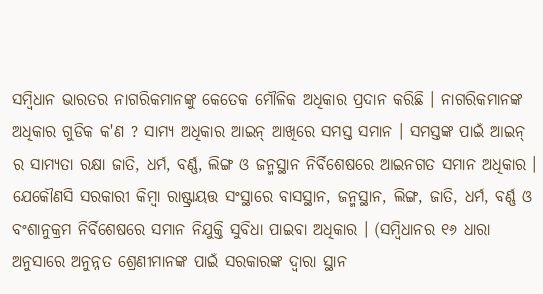ସମ୍ବିଧାନ ଭାରତର ନାଗରିକମାନଙ୍କୁ କେତେକ ମୌଳିକ ଅଧିକାର ପ୍ରଦାନ କରିଛି । ନାଗରିକମାନଙ୍କ ଅଧିକାର ଗୁଡିକ କ'ଣ ? ସାମ୍ୟ ଅଧିକାର ଆଇନ୍ ଆଖିରେ ସମସ୍ତ ସମାନ । ସମସ୍ତଙ୍କ ପାଇଁ ଆଇନ୍ ର ସାମ୍ୟତା ରକ୍ଷା ଜାତି, ଧର୍ମ, ବର୍ଣ୍ଣ, ଲିଙ୍ଗ ଓ ଜନ୍ମସ୍ଥାନ ନିର୍ବିଶେଷରେ ଆଇନଗତ ସମାନ ଅଧିକାର । ଯେକୌଣସି ସରକାରୀ କିମ୍ବା ରାଷ୍ଟ୍ରାୟତ୍ତ ସଂସ୍ଥାରେ ବାସସ୍ଥାନ, ଜନ୍ମସ୍ଥାନ, ଲିଙ୍ଗ, ଜାତି, ଧର୍ମ, ବର୍ଣ୍ଣ ଓ ବଂଶାନୁକ୍ରମ ନିର୍ବିଶେଷରେ ସମାନ ନିଯୁକ୍ତି ସୁବିଧା ପାଇବା ଅଧିକାର । (ସମ୍ବିଧାନର ୧୬ ଧାରା ଅନୁସାରେ ଅନୁନ୍ନତ ଶ୍ରେଣୀମାନଙ୍କ ପାଇଁ ସରକାରଙ୍କ ଦ୍ଵାରା ସ୍ଥାନ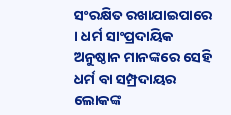ସଂରକ୍ଷିତ ରଖାଯାଇପାରେ । ଧର୍ମ ସାଂପ୍ରଦାୟିକ ଅନୁଷ୍ଠାନ ମାନଙ୍କରେ ସେହି ଧର୍ମ ବା ସମ୍ପ୍ରଦାୟର ଲୋକଙ୍କ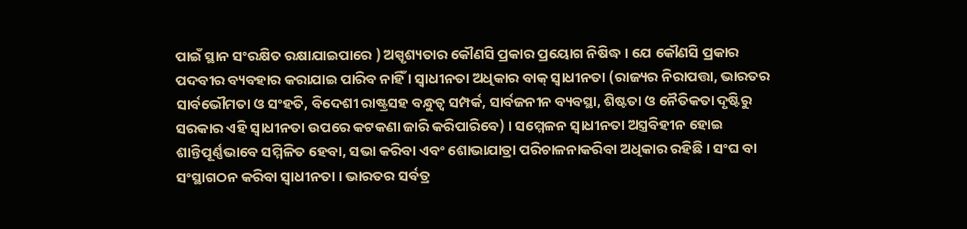ପାଇଁ ସ୍ଥାନ ସଂରକ୍ଷିତ ରକ୍ଷାଯାଇପାରେ ) ଅସ୍ପୃଶ୍ୟତାର କୌଣସି ପ୍ରକାର ପ୍ରୟୋଗ ନିଷିଦ୍ଧ । ଯେ କୌଣସି ପ୍ରକାର ପଦବୀର ବ୍ୟବହାର କରାଯାଇ ପାରିବ ନାହିଁ । ସ୍ଵାଧୀନତା ଅଧିକାର ବାକ୍ ସ୍ଵାଧୀନତା (ରାଜ୍ୟର ନିରାପତ୍ତା, ଭାରତର ସାର୍ବଭୌମତା ଓ ସଂହତି, ବିଦେଶୀ ରାଷ୍ଟ୍ରସହ ବନ୍ଧୁତ୍ଵ ସମ୍ପର୍କ, ସାର୍ବଜନୀନ ବ୍ୟବସ୍ଥା, ଶିଷ୍ଟତା ଓ ନୈତିକତା ଦୃଷ୍ଟିରୁ ସରକାର ଏହି ସ୍ଵାଧୀନତା ଉପରେ କଟକଣା ଜାରି କରିପାରିବେ) । ସମ୍ମେଳନ ସ୍ଵାଧୀନତା ଅସ୍ତ୍ରବିହୀନ ହୋଇ ଶାନ୍ତିପୂର୍ଣ୍ଣଭାବେ ସମ୍ମିଳିତ ହେବା, ସଭା କରିବା ଏବଂ ଶୋଭାଯାତ୍ରା ପରିଚାଳନାକରିବା ଅଧିକାର ରହିଛି । ସଂଘ ବା ସଂସ୍ଥାଗଠନ କରିବା ସ୍ଵାଧୀନତା । ଭାରତର ସର୍ବତ୍ର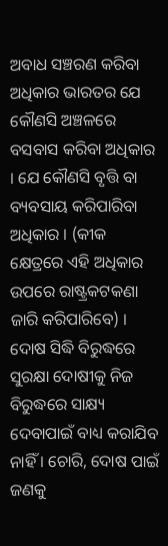ଅବାଧ ସଞ୍ଚରଣ କରିବା ଅଧିକାର ଭାରତର ଯେ କୌଣସି ଅଞ୍ଚଳରେ ବସବାସ କରିବା ଅଧିକାର । ଯେ କୌଣସି ବୃତ୍ତି ବା ବ୍ୟବସାୟ କରିପାରିବା ଅଧିକାର । (କୀକ କ୍ଷେତ୍ରରେ ଏହି ଅଧିକାର ଉପରେ ରାଷ୍ଟ୍ରକଟକଣା ଜାରି କରିପାରିବେ) । ଦୋଷ ସିଦ୍ଧି ବିରୁଦ୍ଧରେ ସୁରକ୍ଷା ଦୋଷୀକୁ ନିଜ ବିରୁଦ୍ଧରେ ସାକ୍ଷ୍ୟ ଦେବାପାଇଁ ବାଧ୍ୟ କରାଯିବ ନାହିଁ । ଚୋରି, ଦୋଷ ପାଇଁ ଜଣକୁ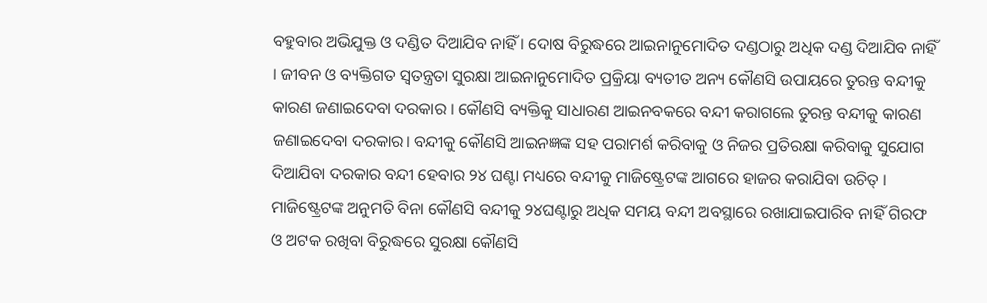ବହୁବାର ଅଭିଯୁକ୍ତ ଓ ଦଣ୍ଡିତ ଦିଆଯିବ ନାହିଁ । ଦୋଷ ବିରୁଦ୍ଧରେ ଆଇନାନୁମୋଦିତ ଦଣ୍ଡଠାରୁ ଅଧିକ ଦଣ୍ଡ ଦିଆଯିବ ନାହିଁ । ଜୀବନ ଓ ବ୍ୟକ୍ତିଗତ ସ୍ଵତନ୍ତ୍ରତା ସୁରକ୍ଷା ଆଇନାନୁମୋଦିତ ପ୍ରକ୍ରିୟା ବ୍ୟତୀତ ଅନ୍ୟ କୌଣସି ଉପାୟରେ ତୁରନ୍ତ ବନ୍ଦୀକୁ କାରଣ ଜଣାଇଦେବା ଦରକାର । କୌଣସି ବ୍ୟକ୍ତିକୁ ସାଧାରଣ ଆଇନବକରେ ବନ୍ଦୀ କରାଗଲେ ତୁରନ୍ତ ବନ୍ଦୀକୁ କାରଣ ଜଣାଇଦେବା ଦରକାର। ବନ୍ଦୀକୁ କୌଣସି ଆଇନଜ୍ଞଙ୍କ ସହ ପରାମର୍ଶ କରିବାକୁ ଓ ନିଜର ପ୍ରତିରକ୍ଷା କରିବାକୁ ସୁଯୋଗ ଦିଆଯିବା ଦରକାର ବନ୍ଦୀ ହେବାର ୨୪ ଘଣ୍ଟା ମଧ୍ୟରେ ବନ୍ଦୀକୁ ମାଜିଷ୍ଟ୍ରେଟଙ୍କ ଆଗରେ ହାଜର କରାଯିବା ଉଚିତ୍ । ମାଜିଷ୍ଟ୍ରେଟଙ୍କ ଅନୁମତି ବିନା କୌଣସି ବନ୍ଦୀକୁ ୨୪ଘଣ୍ଟାରୁ ଅଧିକ ସମୟ ବନ୍ଦୀ ଅବସ୍ଥାରେ ରଖାଯାଇପାରିବ ନାହିଁ ଗିରଫ ଓ ଅଟକ ରଖିବା ବିରୁଦ୍ଧରେ ସୁରକ୍ଷା କୌଣସି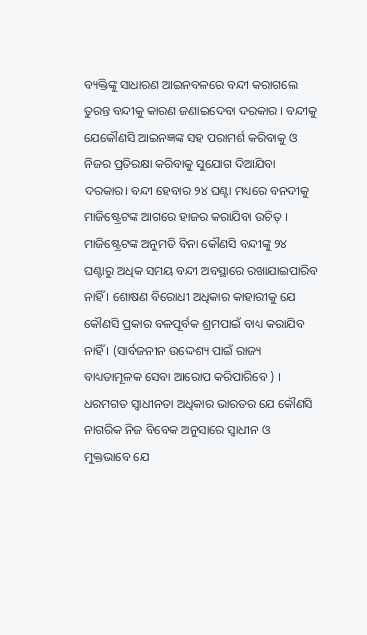ବ୍ୟକ୍ତିଙ୍କୁ ସାଧାରଣ ଆଇନବଳରେ ବନ୍ଦୀ କରାଗଲେ ତୁରନ୍ତ ବନ୍ଦୀକୁ କାରଣ ଜଣାଇଦେବା ଦରକାର । ବନ୍ଦୀକୁ ଯେକୌଣସି ଆଇନଜ୍ଞଙ୍କ ସହ ପରାମର୍ଶ କରିବାକୁ ଓ ନିଜର ପ୍ରତିରକ୍ଷା କରିବାକୁ ସୁଯୋଗ ଦିଆଯିବା ଦରକାର। ବନ୍ଦୀ ହେବାର ୨୪ ଘଣ୍ଟା ମଧ୍ୟରେ ବନଦୀକୁ ମାଜିଷ୍ଟ୍ରେଟଙ୍କ ଆଗରେ ହାଜର କରାଯିବା ଉଚିତ୍ । ମାଜିଷ୍ଟ୍ରେଟଙ୍କ ଅନୁମତି ବିନା କୌଣସି ବନ୍ଦୀଙ୍କୁ ୨୪ ଘଣ୍ଟାରୁ ଅଧିକ ସମୟ ବନ୍ଦୀ ଅବସ୍ଥାରେ ରଖାଯାଇପାରିବ ନାହିଁ । ଶୋଷଣ ବିରୋଧୀ ଅଧିକାର କାହାରୀକୁ ଯେ କୌଣସି ପ୍ରକାର ବଳପୂର୍ବକ ଶ୍ରମପାଇଁ ବାଧ୍ୟ କରାଯିବ ନାହିଁ । (ସାର୍ବଜନୀନ ଉଦ୍ଦେଶ୍ୟ ପାଇଁ ରାଜ୍ୟ ବାଧ୍ୟତାମୂଳକ ସେବା ଆରୋପ କରିପାରିବେ ) । ଧରମଗତ ସ୍ଵାଧୀନତା ଅଧିକାର ଭାରତର ଯେ କୌଣସି ନାଗରିକ ନିଜ ବିବେକ ଅନୁସାରେ ସ୍ଵାଧୀନ ଓ ମୁକ୍ତଭାବେ ଯେ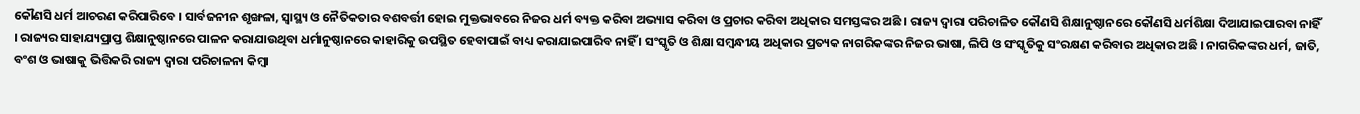କୌଣସି ଧର୍ମ ଆଚରଣ କରିପାରିବେ । ସାର୍ବଜନୀନ ଶୃଙ୍ଖଳା, ସ୍ୱାସ୍ଥ୍ୟ ଓ ନୈତିକତାର ବଶବର୍ତ୍ତୀ ହୋଇ ମୁକ୍ତଭାବରେ ନିଜର ଧର୍ମ ବ୍ୟକ୍ତ କରିବା ଅଭ୍ୟାସ କରିବା ଓ ପ୍ରଚାର କରିବା ଅଧିକାର ସମସ୍ତଙ୍କର ଅଛି । ରାଜ୍ୟ ଦ୍ଵାରା ପରିଚାଳିତ କୌଣସି ଶିକ୍ଷାନୁଷ୍ଠାନରେ କୌଣସି ଧର୍ମଶିକ୍ଷା ଦିଆଯାଇପାରବା ନାହିଁ । ରାଜ୍ୟର ସାହାଯ୍ୟପ୍ରାପ୍ତ ଶିକ୍ଷାନୁଷ୍ଠାନରେ ପାଳନ କରାଯାଉଥିବା ଧର୍ମାନୁଷ୍ଠାନରେ କାହାରିକୁ ଉପସ୍ଥିତ ହେବାପାଇଁ ବାଧ୍ୟ କରାଯାଇପାରିବ ନାହିଁ । ସଂସ୍କୃତି ଓ ଶିକ୍ଷା ସମ୍ବନ୍ଧୀୟ ଅଧିକାର ପ୍ରତ୍ୟକ ନାଗରିକଙ୍କର ନିଜର ଭାଷା, ଲିପି ଓ ସଂସ୍କୃତିକୁ ସଂରକ୍ଷଣ କରିବାର ଅଧିକାର ଅଛି । ନାଗରିକଙ୍କର ଧର୍ମ, ଜାତି, ବଂଶ ଓ ଭାଷାକୁ ଭିତ୍ତିକରି ରାଜ୍ୟ ଦ୍ଵାରା ପରିଚାଳନା କିମ୍ବା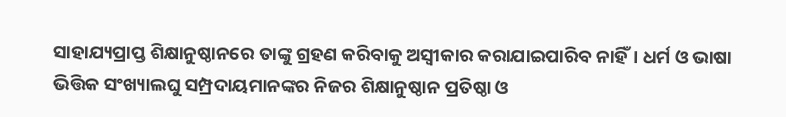ସାହାଯ୍ୟପ୍ରାପ୍ତ ଶିକ୍ଷାନୁଷ୍ଠାନରେ ତାଙ୍କୁ ଗ୍ରହଣ କରିବାକୁ ଅସ୍ଵୀକାର କରାଯାଇପାରିବ ନାହିଁ। ଧର୍ମ ଓ ଭାଷା ଭିତ୍ତିକ ସଂଖ୍ୟାଲଘୁ ସମ୍ପ୍ରଦାୟମାନଙ୍କର ନିଜର ଶିକ୍ଷାନୁଷ୍ଠାନ ପ୍ରତିଷ୍ଠା ଓ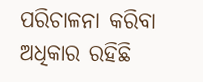ପରିଚାଳନା କରିବା ଅଧିକାର ରହିଛି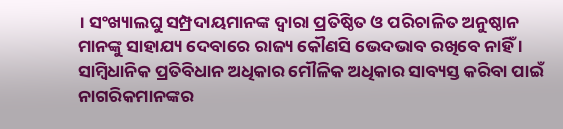। ସଂଖ୍ୟାଲଘୁ ସମ୍ପ୍ରଦାୟମାନଙ୍କ ଦ୍ଵାରା ପ୍ରତିଷ୍ଠିତ ଓ ପରିଚାଳିତ ଅନୁଷ୍ଠାନ ମାନଙ୍କୁ ସାହାଯ୍ୟ ଦେବାରେ ରାଜ୍ୟ କୌଣସି ଭେଦଭାବ ରଖିବେ ନାହିଁ । ସାମ୍ବିଧାନିକ ପ୍ରତିବିଧାନ ଅଧିକାର ମୌଳିକ ଅଧିକାର ସାବ୍ୟସ୍ତ କରିବା ପାଇଁ ନାଗରିକମାନଙ୍କର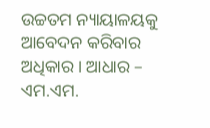ଉଚ୍ଚତମ ନ୍ୟାୟାଳୟକୁ ଆବେଦନ କରିବାର ଅଧିକାର । ଆଧାର – ଏମ.ଏମ.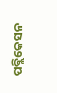ପବ୍ଲିକେସନ